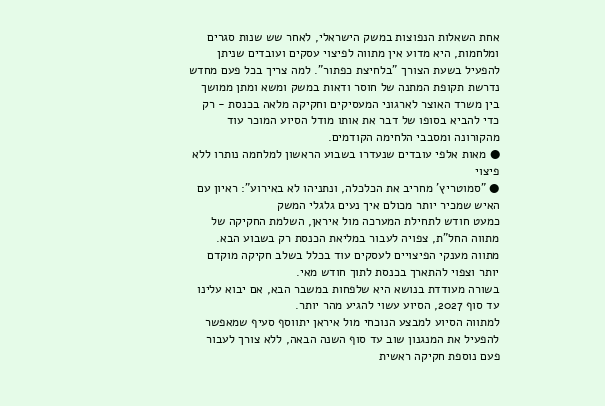אחת השאלות הנפוצות במשק הישראלי, לאחר שש שנות סגרים ומלחמות, היא מדוע אין מתווה לפיצוי עסקים ועובדים שניתן להפעיל בשעת הצורך "בלחיצת כפתור". למה צריך בכל פעם מחדש נדרשת תקופת המתנה של חוסר ודאות במשק ומשא ומתן ממושך בין משרד האוצר לארגוני המעסיקים וחקיקה מלאה בכנסת - רק כדי להביא בסופו של דבר את אותו מודל הסיוע המוכר עוד מהקורונה ומסבבי הלחימה הקודמים.
● מאות אלפי עובדים שנעדרו בשבוע הראשון למלחמה נותרו ללא פיצוי
● "סמוטריץ' מחריב את הכלכלה, ונתניהו לא באירוע": ראיון עם האיש שמכיר יותר מכולם איך נעים גלגלי המשק
כמעט חודש לתחילת המערכה מול איראן, השלמת החקיקה של מתווה החל"ת, צפויה לעבור במליאת הכנסת רק בשבוע הבא. מתווה מענקי הפיצויים לעסקים עוד בכלל בשלב חקיקה מוקדם יותר וצפוי להתארך בכנסת לתוך חודש מאי.
בשורה מעודדת בנושא היא שלפחות במשבר הבא, אם יבוא עלינו עד סוף 2027, הסיוע עשוי להגיע מהר יותר.
למתווה הסיוע למבצע הנוכחי מול איראן יתווסף סעיף שמאפשר להפעיל את המנגנון שוב עד סוף השנה הבאה, ללא צורך לעבור פעם נוספת חקיקה ראשית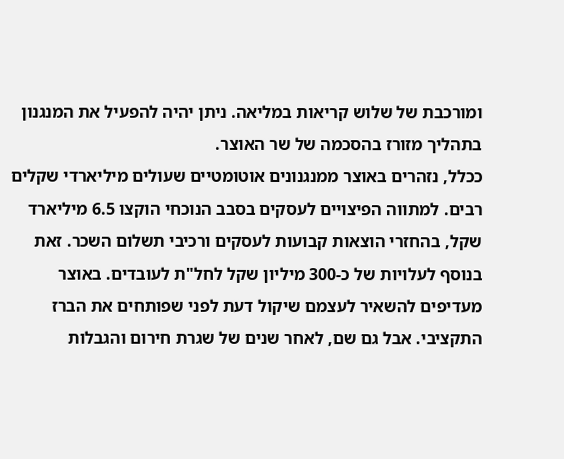ומורכבת של שלוש קריאות במליאה. ניתן יהיה להפעיל את המנגנון בתהליך מזורז בהסכמה של שר האוצר.
ככלל, נזהרים באוצר ממנגנונים אוטומטיים שעולים מיליארדי שקלים רבים. למתווה הפיצויים לעסקים בסבב הנוכחי הוקצו 6.5 מיליארד שקל, בהחזרי הוצאות קבועות לעסקים ורכיבי תשלום השכר. זאת בנוסף לעלויות של כ-300 מיליון שקל לחל"ת לעובדים. באוצר מעדיפים להשאיר לעצמם שיקול דעת לפני שפותחים את הברז התקציבי. אבל גם שם, לאחר שנים של שגרת חירום והגבלות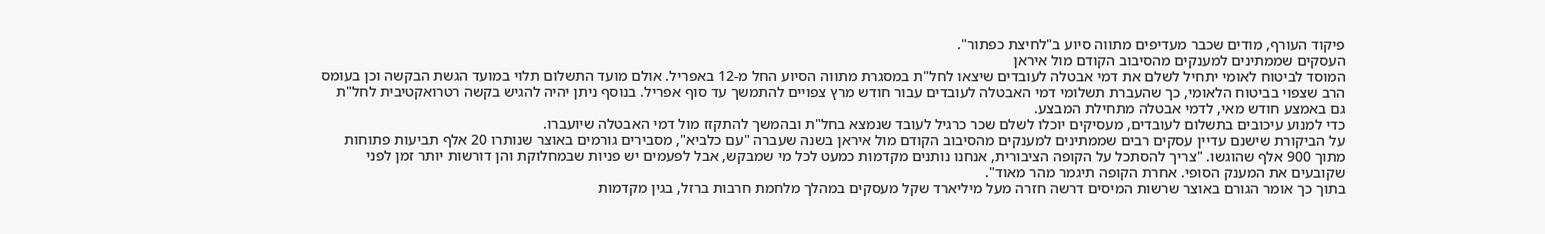פיקוד העורף, מודים שכבר מעדיפים מתווה סיוע ב"לחיצת כפתור".
העסקים שממתינים למענקים מהסיבוב הקודם מול איראן
המוסד לביטוח לאומי יתחיל לשלם את דמי אבטלה לעובדים שיצאו לחל"ת במסגרת מתווה הסיוע החל מ-12 באפריל. אולם מועד התשלום תלוי במועד הגשת הבקשה וכן בעומס הרב שצפוי בביטוח הלאומי, כך שהעברת תשלומי דמי האבטלה לעובדים עבור חודש מרץ צפויים להתמשך עד סוף אפריל. בנוסף ניתן יהיה להגיש בקשה רטרואקטיבית לחל"ת גם באמצע חודש מאי, לדמי אבטלה מתחילת המבצע.
כדי למנוע עיכובים בתשלום לעובדים, מעסיקים יוכלו לשלם שכר כרגיל לעובד שנמצא בחל"ת ובהמשך להתקזז מול דמי האבטלה שיועברו.
על הביקורת שישנם עדיין עסקים רבים שממתינים למענקים מהסיבוב הקודם מול איראן בשנה שעברה "עם כלביא", מסבירים גורמים באוצר שנותרו 20 אלף תביעות פתוחות מתוך 900 אלף שהוגשו. "צריך להסתכל על הקופה הציבורית, אנחנו נותנים מקדמות כמעט לכל מי שמבקש, אבל לפעמים יש פניות שבמחלוקת והן דורשות יותר זמן לפני שקובעים את המענק הסופי. אחרת הקופה תיגמר מהר מאוד".
בתוך כך אומר הגורם באוצר שרשות המיסים דרשה חזרה מעל מיליארד שקל מעסקים במהלך מלחמת חרבות ברזל, בגין מקדמות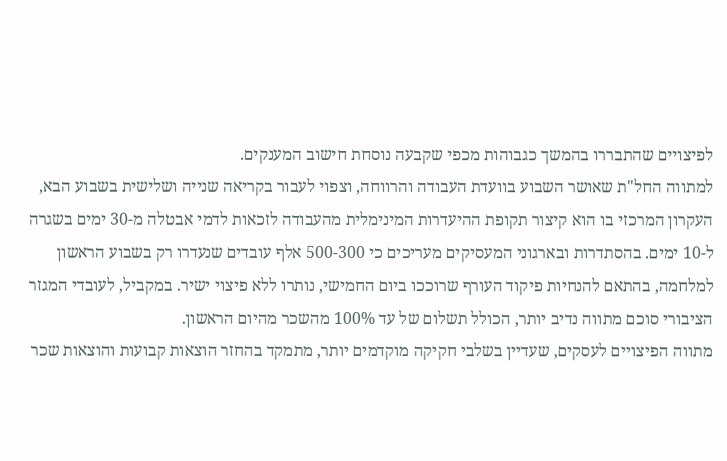לפיצויים שהתבררו בהמשך כגבוהות מכפי שקבעה נוסחת חישוב המענקים.
למתווה החל"ת שאושר השבוע בוועדת העבודה והרווחה, וצפוי לעבור בקריאה שנייה ושלישית בשבוע הבא, העקרון המרכזי בו הוא קיצור תקופת ההיעדרות המינימלית מהעבודה לזכאות לדמי אבטלה מ-30 ימים בשגרה ל-10 ימים. בהסתדרות ובארגוני המעסיקים מעריכים כי 500-300 אלף עובדים שנעדרו רק בשבוע הראשון למלחמה, בהתאם להנחיות פיקוד העורף שרוככו ביום החמישי, נותרו ללא פיצוי ישיר. במקביל, לעובדי המגזר הציבורי סוכם מתווה נדיב יותר, הכולל תשלום של עד 100% מהשכר מהיום הראשון.
מתווה הפיצויים לעסקים, שעדיין בשלבי חקיקה מוקדמים יותר, מתמקד בהחזר הוצאות קבועות והוצאות שכר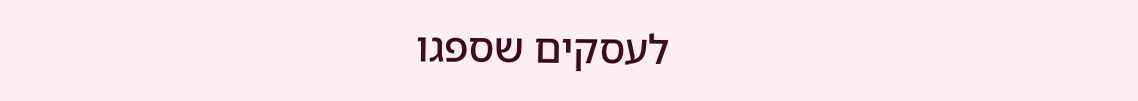לעסקים שספגו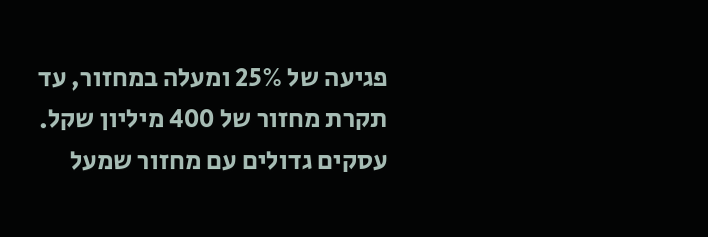פגיעה של 25% ומעלה במחזור, עד תקרת מחזור של 400 מיליון שקל. עסקים גדולים עם מחזור שמעל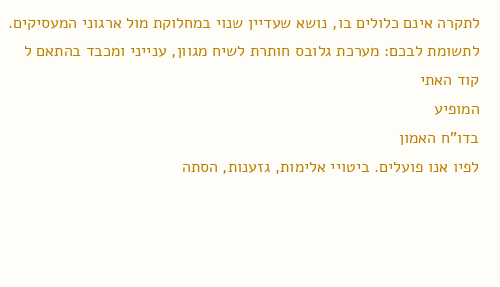לתקרה אינם כלולים בו, נושא שעדיין שנוי במחלוקת מול ארגוני המעסיקים.
לתשומת לבכם: מערכת גלובס חותרת לשיח מגוון, ענייני ומכבד בהתאם ל
קוד האתי
המופיע
בדו"ח האמון
לפיו אנו פועלים. ביטויי אלימות, גזענות, הסתה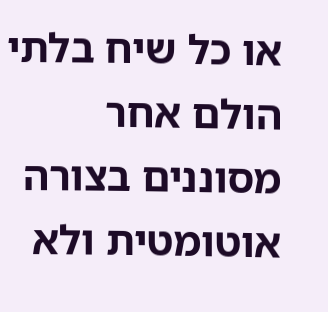או כל שיח בלתי הולם אחר מסוננים בצורה
אוטומטית ולא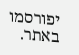יפורסמו באתר.